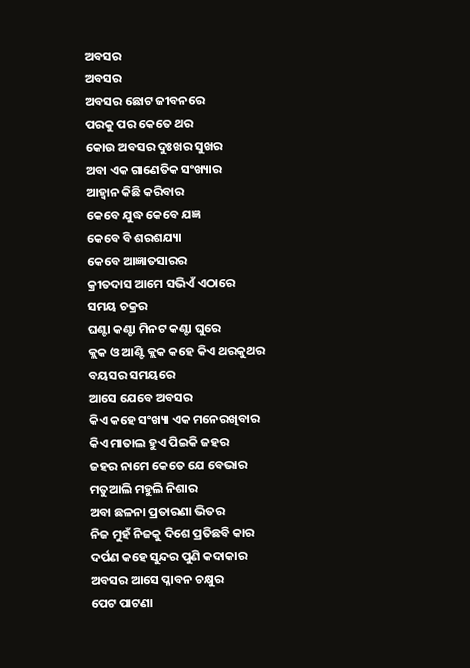ଅବସର
ଅବସର
ଅବସର ଛୋଟ ଜୀବନରେ
ପରକୁ ପର କେତେ ଥର
କୋଉ ଅବସର ଦୁଃଖର ସୁଖର
ଅବା ଏକ ଗାଣେତିକ ସଂଖ୍ୟାର
ଆହ୍ୱାନ କିଛି କରିବାର
କେବେ ଯୁଦ୍ଧ କେବେ ଯଜ୍ଞ
କେବେ ବି ଶରଶଯ୍ୟା
କେବେ ଆଜ୍ଞାତସାରର
କ୍ରୀତଦାସ ଆମେ ସଭିଏଁ ଏଠାରେ
ସମୟ ଚକ୍ରର
ଘଣ୍ଟା କଣ୍ଟା ମିନଟ କଣ୍ଟା ଘୁରେ
କ୍ଲକ ଓ ଆଣ୍ଟି କ୍ଲକ କହେ କିଏ ଥରକୁଥର
ବୟସର ସମୟରେ
ଆସେ ଯେବେ ଅବସର
କିଏ କହେ ସଂଖ୍ୟା ଏକ ମନେରଖିବାର
କିଏ ମାତାଲ ହୁଏ ପିଇକି ଜହର
ଜହର ନାମେ କେତେ ଯେ ବେଭାର
ମତୁଆଲି ମହୁଲି ନିଶାର
ଅବା ଛଳନା ପ୍ରତାରଣା ଭିତର
ନିଜ ମୁହଁ ନିଜକୁ ଦିଶେ ପ୍ରତିଛବି କାର
ଦର୍ପଣ କହେ ସୁନ୍ଦର ପୁଣି କଦାକାର
ଅବସର ଆସେ ପ୍ଳାବନ ଚକ୍ଷୁର
ପେଟ ପାଟଣା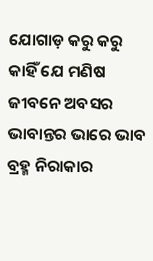ଯୋଗାଡ଼ କରୁ କରୁ
କାହିଁ ଯେ ମଣିଷ ଜୀବନେ ଅବସର
ଭାବାନ୍ତର ଭାରେ ଭାବ ବ୍ରହ୍ମ ନିରାକାର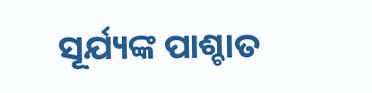ସୂର୍ଯ୍ୟଙ୍କ ପାଶ୍ଚାତ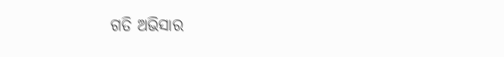ଗତି ଅଭିସାର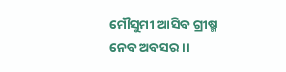ମୌସୁମୀ ଆସିବ ଗ୍ରୀଷ୍ମ ନେବ ଅବସର ।।